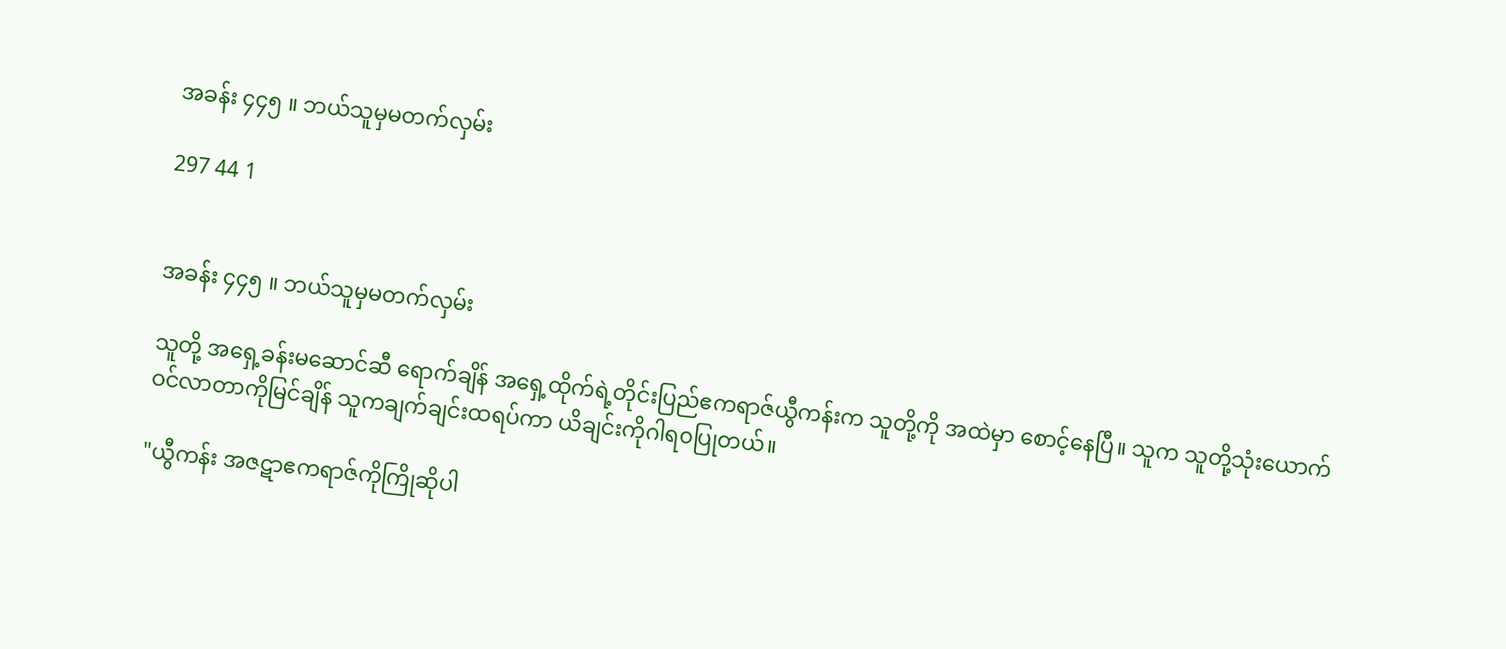အခန်း ၄၄၅ ။ ဘယ်သူမှမတက်လှမ်း

297 44 1


အခန်း ၄၄၅ ။ ဘယ်သူမှမတက်လှမ်း

သူတို့ အရှေ့ခန်းမဆောင်ဆီ ရောက်ချိန် အရှေ့ထိုက်ရဲ့တိုင်းပြည်ဧကရာဇ်ယွီကန်းက သူတို့ကို အထဲမှာ စောင့်နေပြီ။ သူက သူတို့သုံးယောက် ဝင်လာတာကိုမြင်ချိန် သူကချက်ချင်းထရပ်ကာ ယိချင်းကိုဂါရ၀ပြုတယ်။

"ယွီကန်း အဇဋာဧကရာဇ်ကိုကြိုဆိုပါ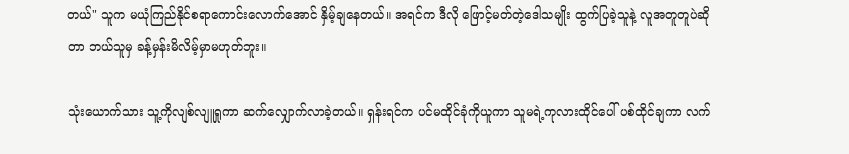တယ်" သူက မယုံကြည်နိုင်စရာကောင်းလောက်အောင် နှိမ့်ချနေတယ်။ အရင်က ဒီလို ဖြောင့်မတ်တဲ့ဒေါသမျိုး ထွက်ပြခဲ့သူနဲ့ လူအတူတူပဲဆိုတာ ဘယ်သူမှ ခန့်မှန်းမိလိမ့်မှာမဟုတ်ဘူး။

သုံးယောက်သား သူ့ကိုလျစ်လျူရှုကာ ဆက်လျှောက်လာခဲ့တယ်။ ရှန်းရင်က ပင်မထိုင်ခုံကိုယူကာ သူမရဲ့ကုလားထိုင်ပေါ် ပစ်ထိုင်ချကာ လက်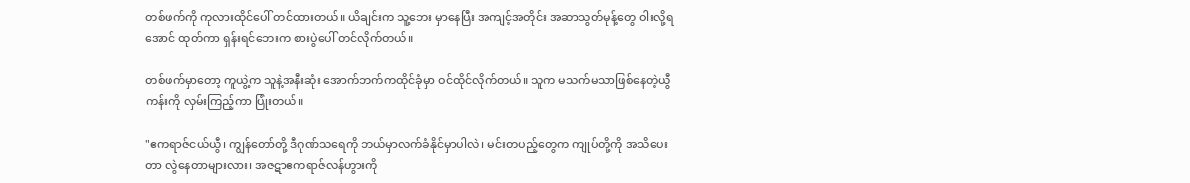တစ်ဖက်ကို ကုလားထိုင်ပေါ် တင်ထားတယ်။ ယိချင်းက သူ့ဘေး မှာနေပြီး အကျင့်အတိုင်း အဆာသွတ်မုန့်တွေ ဝါးလို့ရအောင် ထုတ်ကာ ရှန်းရင်ဘေးက စားပွဲပေါ် တင်လိုက်တယ်။

တစ်ဖက်မှာတော့ ကူယွဲ့က သူနဲ့အနီးဆုံး အောက်ဘက်ကထိုင်ခုံမှာ ဝင်ထိုင်လိုက်တယ်။ သူက မသက်မသာဖြစ်နေတဲ့ယွီကန်းကို လှမ်းကြည့်ကာ ပြုံးတယ်။

"ဧကရာဇ်ငယ်ယွီ၊ ကျွန်တော်တို့ ဒီဂုဏ်သရေကို ဘယ်မှာလက်ခံနိုင်မှာပါလဲ၊ မင်းတပည့်တွေက ကျုပ်တို့ကို အသိပေးတာ လွဲနေတာများလား၊ အဇဋာဧကရာဇ်လန်ဟွားကို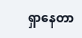ရှာနေတာ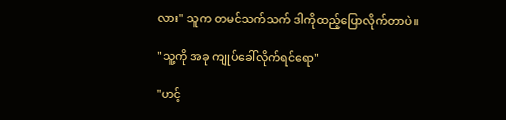လား" သူက တမင်သက်သက် ဒါကိုထည့်ပြောလိုက်တာပဲ။

"သူ့ကို အခု ကျုပ်ခေါ်လိုက်ရင်ရော"

"ဟင့်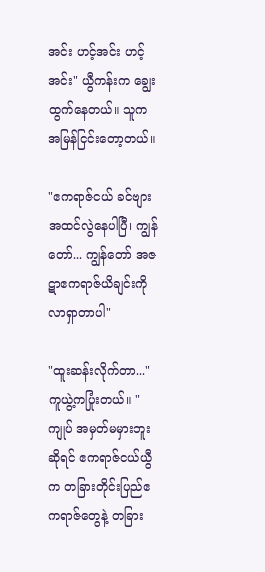အင်း ဟင့်အင်း ဟင့်အင်း" ယွီကန်းက ချွေးထွက်နေတယ်။ သူက အမြန်ငြင်းတော့တယ်။

"ဧကရာဇ်ငယ် ခင်ဗျားအထင်လွဲနေပါပြီ၊ ကျွန်တော်... ကျွန်တော် အဇဋာဧကရာဇ်ယိချင်းကို လာရှာတာပါ"

"ထူးဆန်းလိုက်တာ..." ကူယွဲ့ကပြုံးတယ်။ "ကျုပ် အမှတ်မမှားဘူးဆိုရင် ဧကရာဇ်ငယ်ယွီက တခြားတိုင်းပြည်ဧကရာဇ်တွေနဲ့ တခြား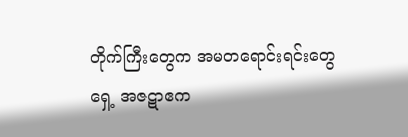တိုက်ကြီးတွေက အမတရောင်းရင်းတွေရှေ့ အဇဋာဧက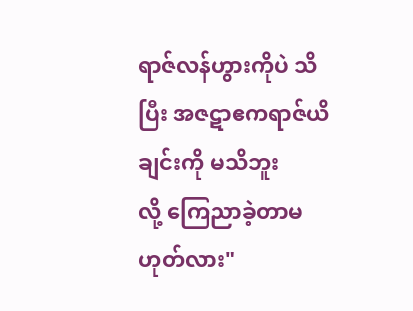ရာဇ်လန်ဟွားကိုပဲ သိပြီး အဇဋာဧကရာဇ်ယိချင်းကို မသိဘူးလို့ ‌ကြေညာခဲ့တာမဟုတ်လား"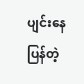ပျင်းနေပြန်တဲ့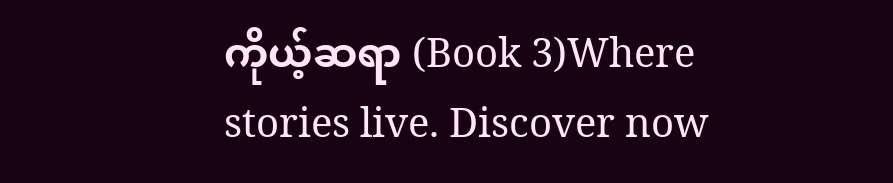ကိုယ့်ဆရာ (Book 3)Where stories live. Discover now